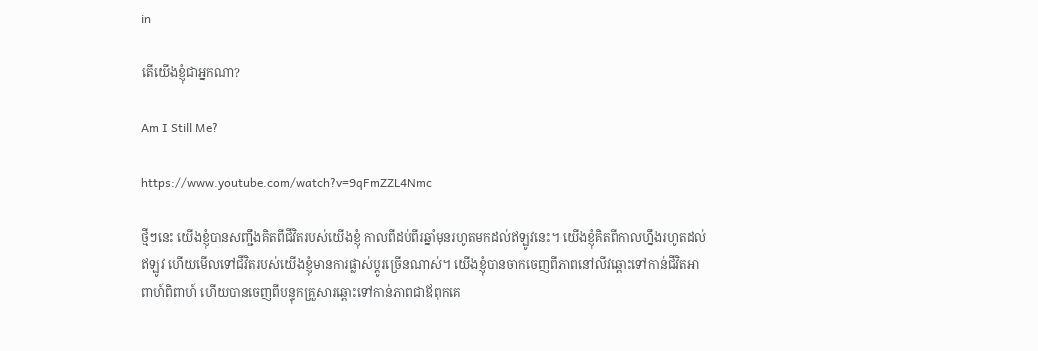in

តើយើងខ្ញុំជាអ្នកណា?

Am I Still Me?

https://www.youtube.com/watch?v=9qFmZZL4Nmc

ថ្មីៗនេះ យើងខ្ញុំបានសញ្ជឹងគិតពីជីវិតរបស់យើងខ្ញុំ កាលពីដប់ពីរឆ្នាំមុនរហូតមកដល់ឥឡូវនេះ។ យើងខ្ញុំគិតពីកាលហ្នឹងរហូតដល់ឥឡូវ ហើយមើលទៅជីវិតរបស់យើងខ្ញុំមានការផ្លាស់ប្ដូរច្រើនណាស់។ យើងខ្ញុំបានចាកចេញពីភាពនៅលីវឆ្ពោះទៅកាន់ជីវិតអាពាហ៍ពិពាហ៍ ហើយបានចេញពីបន្ទុកគ្រួសារឆ្ពោះទៅកាន់ភាពជាឪពុកគេ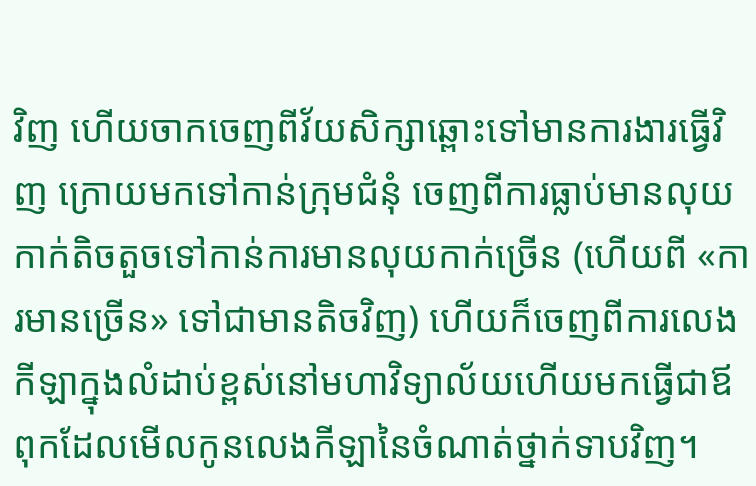វិញ ហើយចាកចេញពីវ័យសិក្សាឆ្ពោះទៅមានការងារធ្វើវិញ ក្រោយមកទៅកាន់ក្រុមជំនុំ ចេញពីការធ្លាប់មានលុយកាក់តិចតួចទៅកាន់ការមានលុយកាក់ច្រើន (ហើយពី «ការមានច្រើន» ទៅជាមានតិចវិញ) ហើយក៏ចេញពីការលេងកីឡាក្នុងលំដាប់ខ្ពស់នៅមហាវិទ្យាល័យហើយមកធ្វើជាឪពុកដែលមើលកូនលេងកីឡានៃចំណាត់ថ្នាក់ទាបវិញ។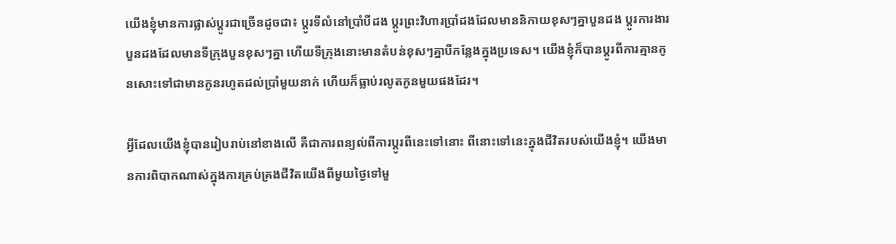យើងខ្ញុំមានការផ្លាស់ប្ដូរជាច្រើនដូចជា៖ ប្ដូរទីលំនៅប្រាំបីដង ប្ដូរព្រះវិហារប្រាំដងដែលមាននិកាយខុសៗគ្នាបួនដង ប្ដូរការងារបួនដងដែលមានទីក្រុងបួនខុសៗគ្នា ហើយទីក្រុងនោះមានតំបន់ខុសៗគ្នាបីកន្លែងក្នុងប្រទេស។ យើងខ្ញុំក៏បានប្ដូរពីការគ្មានកូនសោះទៅជាមានកូនរហូតដល់ប្រាំមួយនាក់ ហើយក៏ធ្លាប់រលូតកូនមួយផងដែរ។

អ្វីដែលយើងខ្ញុំបានរៀបរាប់នៅខាងលើ គឺជាការពន្យល់ពីការប្ដូរពីនេះទៅនោះ ពីនោះទៅនេះក្នុងជីវិតរបស់យើងខ្ញុំ។ យើងមានការពិបាកណាស់ក្នុងការគ្រប់គ្រងជីវិតយើងពីមួយថ្ងៃទៅមួ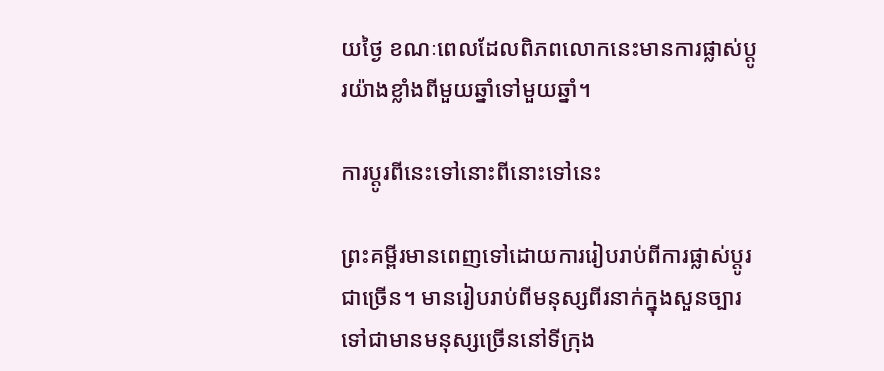យថ្ងៃ ខណៈពេលដែលពិភពលោកនេះមានការផ្លាស់ប្ដូរយ៉ាងខ្លាំងពីមួយឆ្នាំទៅមួយឆ្នាំ។

ការប្ដូរពីនេះទៅនោះពីនោះទៅនេះ

ព្រះគម្ពីរមានពេញទៅដោយការរៀបរាប់ពីការផ្លាស់ប្ដូរជាច្រើន។ មានរៀបរាប់ពីមនុស្សពីរនាក់ក្នុងសួនច្បារទៅជាមានមនុស្សច្រើននៅទីក្រុង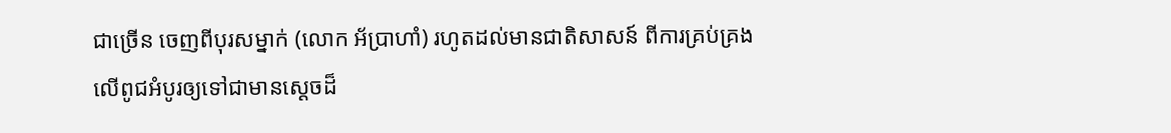ជាច្រើន ចេញពីបុរសម្នាក់ (លោក អ័ប្រាហាំ) រហូតដល់មានជាតិសាសន៍ ពីការគ្រប់គ្រងលើពូជអំបូរឲ្យទៅជាមានស្ដេចដ៏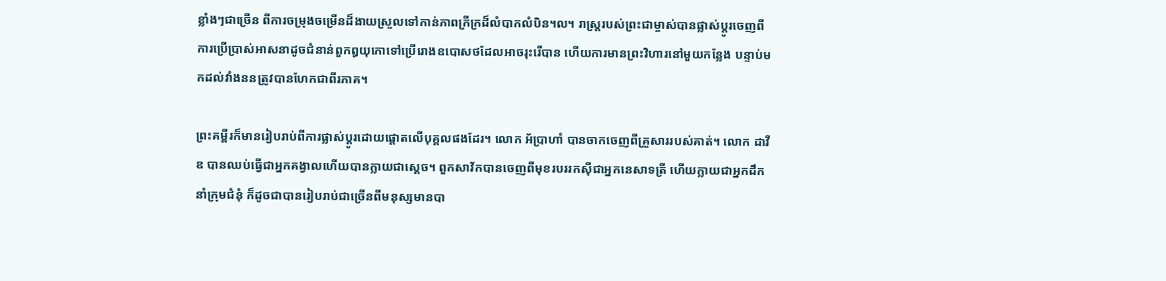ខ្លាំងៗជាច្រើន ពីការចម្រុងចម្រើនដ៏ងាយស្រួលទៅកាន់ភាពក្រីក្រដ៏លំបាកលំបិន។ល។ រាស្ត្ររបស់ព្រះជាម្ចាស់បានផ្លាស់ប្ដូរចេញពីការប្រើប្រាស់អាសនាដូចជំនាន់ពួកឰយុកោទៅប្រើរោងឧបោសថដែលអាចរុះរើបាន ហើយការមានព្រះវិហារនៅមួយកន្លែង បន្ទាប់មកដល់វាំងននត្រូវបានហែកជាពីរភាគ។

ព្រះគម្ពីរក៏មានរៀបរាប់ពីការផ្លាស់ប្ដូរដោយផ្ដោតលើបុគ្គលផងដែរ។ លោក អ័ប្រាហាំ បានចាកចេញពីគ្រួសាររបស់គាត់។ លោក ដាវីឌ បានឈប់ធ្វើជាអ្នកគង្វាលហើយបានក្លាយជាស្ដេច។ ពួកសាវ័កបានចេញពីមុខរបររកស៊ីជាអ្នកនេសាទត្រី ហើយក្លាយជាអ្នកដឹកនាំក្រុមជំនុំ ក៏ដូចជាបានរៀបរាប់ជាច្រើនពីមនុស្សមានបា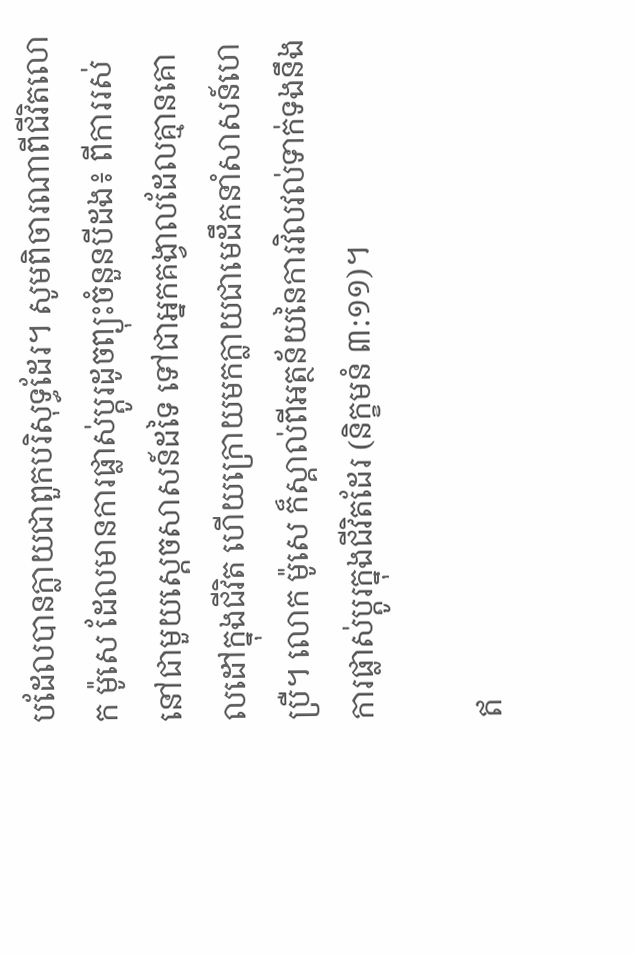បដែលបានក្លាយជាពួកបរិសុទ្ធដែរ។ សូមពិចារណាពីជីវិតលោក ម៉ូសេ ដែលមានការផ្លាស់ប្ដូរដូចព្យុះចំនួនបីដង៖ ពីការរស់នៅជាមួយស្ដេចសាសន៍ដទៃ ទៅជាអ្នកគង្វាលដែលគ្មានគោលដៅក្នុងជីវិត ហើយក្រោយមកក្លាយជាមេដឹកនាំសាសន៍ហេប្រឺ។ លោក ម៉ូសេ ក៏ស្គាល់ពីអត្ថន័យនៃការវិលវល់ទាក់ទងនឹងការផ្លាស់ប្ដូរក្នុងជីវិតដែរ (និក្ខមនំ ៣:១១)។

ឥ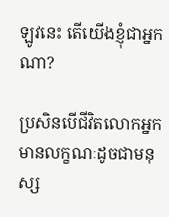ឡូវនេះ តើយើងខ្ញុំជាអ្នកណា?

ប្រសិនបើជីវិតលោកអ្នកមានលក្ខណៈដូចជាមនុស្ស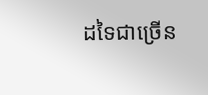ដទៃជាច្រើន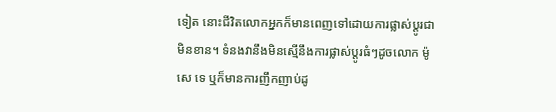ទៀត នោះជីវិតលោកអ្នកក៏មានពេញទៅដោយការផ្លាស់ប្ដូរជាមិនខាន។ ទំនងវានឹងមិនស្មើនឹងការផ្លាស់ប្ដូរធំៗដូចលោក ម៉ូសេ ទេ ឬក៏មានការញឹកញាប់ដូ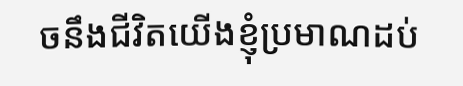ចនឹងជីវិតយើងខ្ញុំប្រមាណដប់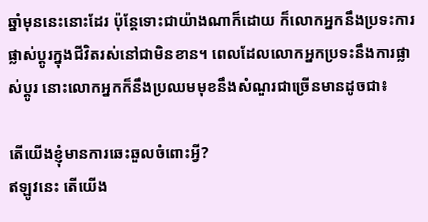ឆ្នាំមុននេះនោះដែរ ប៉ុន្តែទោះជាយ៉ាងណាក៏ដោយ ក៏លោកអ្នកនឹងប្រទះការផ្លាស់ប្ដូរក្នុងជីវិតរស់នៅជាមិនខាន។ ពេលដែលលោកអ្នកប្រទះនឹងការផ្លាស់ប្ដូរ នោះលោកអ្នកក៏នឹងប្រឈមមុខនឹងសំណួរជាច្រើនមានដូចជា៖

តើយើងខ្ញុំមានការឆេះឆួលចំពោះអ្វី?
ឥឡូវនេះ តើយើង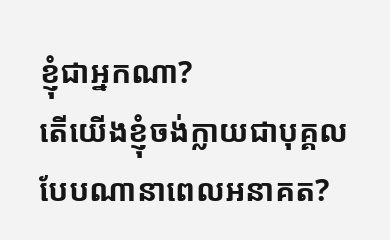ខ្ញុំជាអ្នកណា?
តើយើងខ្ញុំចង់ក្លាយជាបុគ្គលបែបណានាពេលអនាគត?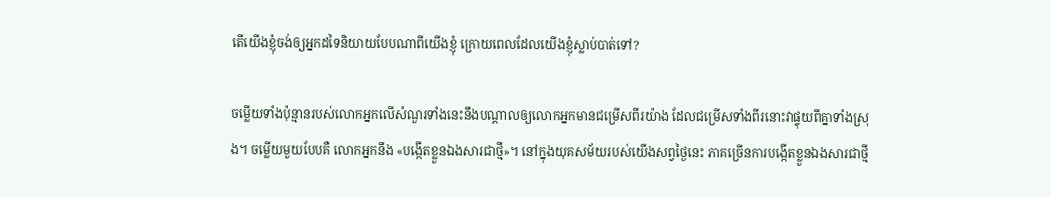តើយើងខ្ញុំចង់ឲ្យអ្នកដទៃនិយាយបែបណាពីយើងខ្ញុំ ក្រោយពេលដែលយើងខ្ញុំស្លាប់បាត់ទៅ?

ចម្លើយទាំងប៉ុន្មានរបស់លោកអ្នកលើសំណួរទាំងនេះនឹងបណ្ដាលឲ្យលោកអ្នកមានជម្រើសពីរយ៉ាង ដែលជម្រើសទាំងពីរនោះវាផ្ទុយពីគ្នាទាំងស្រុង។ ចម្លើយមួយបែបគឺ លោកអ្នកនឹង «បង្កើតខ្លួនឯងសារជាថ្មី»។ នៅក្នុងយុគសម័យរបស់យើងសព្វថ្ងៃនេះ ភាគច្រើនការបង្កើតខ្លួនឯងសារជាថ្មី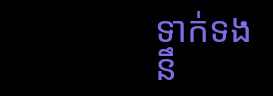ទាក់ទងនឹ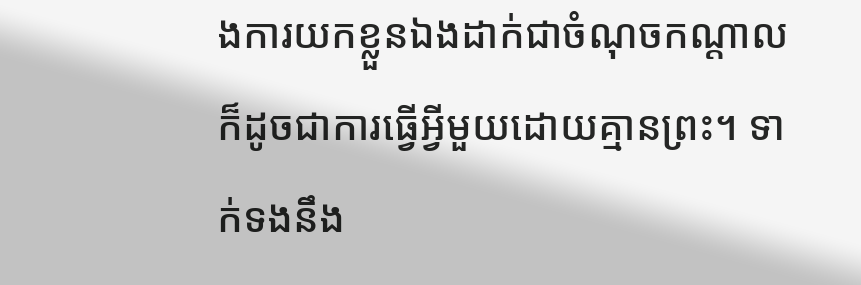ងការយកខ្លួនឯងដាក់ជាចំណុចកណ្តាល ក៏ដូចជាការធ្វើអ្វីមួយដោយគ្មានព្រះ។ ទាក់ទងនឹង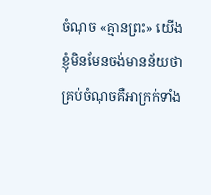ចំណុច «គ្មានព្រះ» យើងខ្ញុំមិនមែនចង់មានន័យថា គ្រប់ចំណុចគឺអាក្រក់ទាំង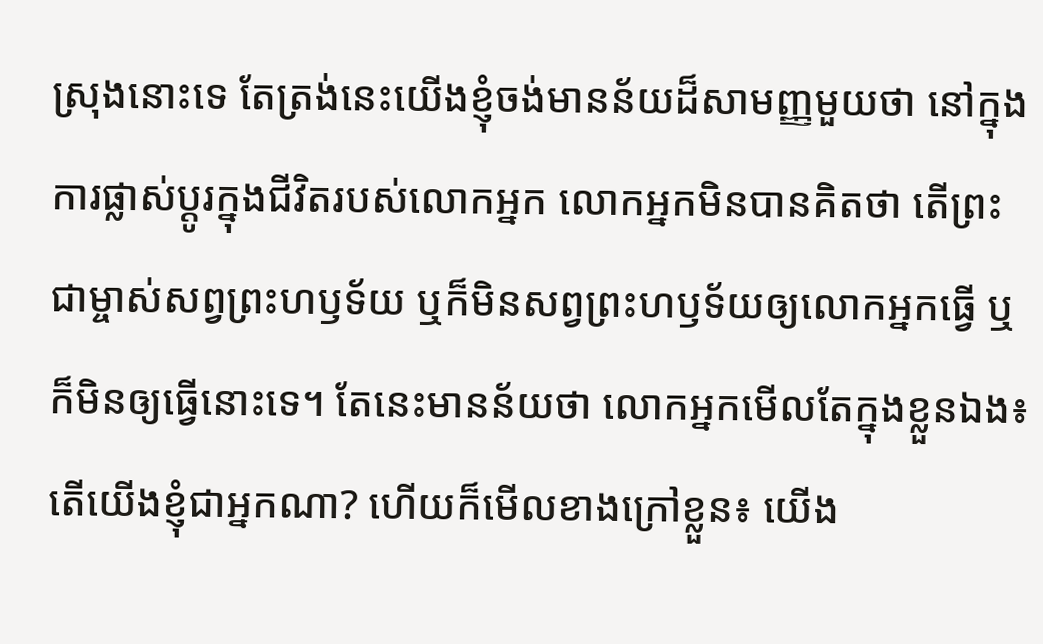ស្រុងនោះទេ តែត្រង់នេះយើងខ្ញុំចង់មានន័យដ៏សាមញ្ញមួយថា នៅក្នុងការផ្លាស់ប្ដូរក្នុងជីវិតរបស់លោកអ្នក លោកអ្នកមិនបានគិតថា តើព្រះជាម្ចាស់សព្វព្រះហឫទ័យ ឬក៏មិនសព្វព្រះហឫទ័យឲ្យលោកអ្នកធ្វើ ឬក៏មិនឲ្យធ្វើនោះទេ។ តែនេះមានន័យថា លោកអ្នកមើលតែក្នុងខ្លួនឯង៖ តើយើងខ្ញុំជាអ្នកណា? ហើយក៏មើលខាងក្រៅខ្លួន៖ យើង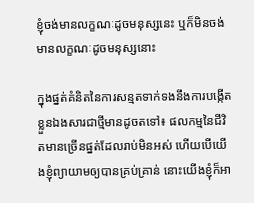ខ្ញុំចង់មានលក្ខណៈដូចមនុស្សនេះ ឬក៏មិនចង់មានលក្ខណៈដូចមនុស្សនោះ

ក្នុងផ្នត់គំនិតនៃការសន្មតទាក់ទងនឹងការបង្កើតខ្លួនឯងសារជាថ្មីមានដូចតទៅ៖ ផលកម្មនៃជីវិតមានច្រើនផ្នត់ដែលរាប់មិនអស់ ហើយបើយើងខ្ញុំព្យាយាមឲ្យបានគ្រប់គ្រាន់ នោះយើងខ្ញុំក៏អា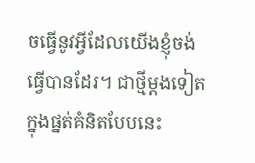ចធ្វើនូវអ្វីដែលយើងខ្ញុំចង់ធ្វើបានដែរ។ ជាថ្មីម្ដងទៀត ក្នុងផ្នត់គំនិតបែបនេះ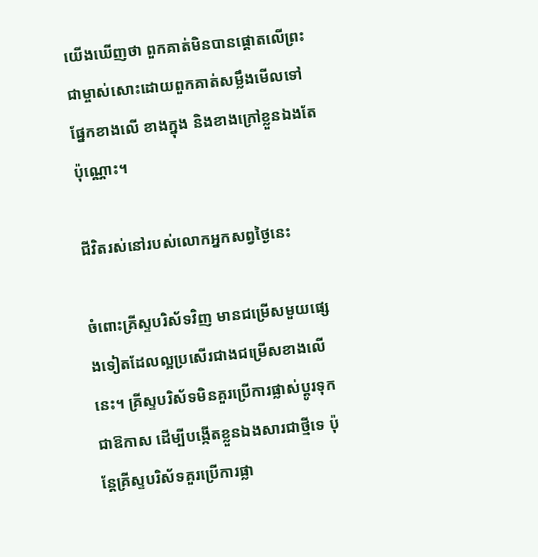យើងឃើញថា ពួកគាត់មិនបានផ្ដោតលើព្រះជាម្ចាស់សោះដោយពួកគាត់សម្លឹងមើលទៅផ្នែកខាងលើ ខាងក្នុង និងខាងក្រៅខ្លួនឯងតែប៉ុណ្ណោះ។

ជីវិតរស់នៅរបស់លោកអ្នកសព្វថ្ងៃនេះ

ចំពោះគ្រីស្ទបរិស័ទវិញ មានជម្រើសមួយផ្សេងទៀតដែលល្អប្រសើរជាងជម្រើសខាងលើនេះ។ គ្រីស្ទបរិស័ទមិនគួរប្រើការផ្លាស់ប្ដូរទុកជាឱកាស ដើម្បីបង្កើតខ្លួនឯងសារជាថ្មីទេ ប៉ុន្តែគ្រីស្ទបរិស័ទគួរប្រើការផ្លា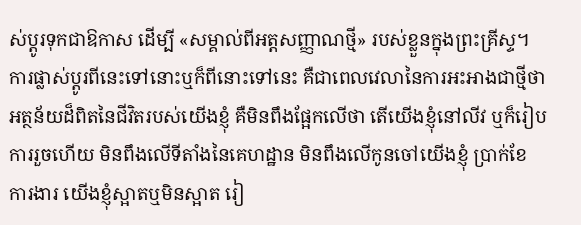ស់ប្ដូរទុកជាឱកាស ដើម្បី «សម្គាល់ពីអត្តសញ្ញាណថ្មី» របស់ខ្លួនក្នុងព្រះគ្រីស្ទ។ ការផ្លាស់ប្ដូរពីនេះទៅនោះឬក៏ពីនោះទៅនេះ គឺជាពេលវេលានៃការអះអាងជាថ្មីថា អត្ថន័យដ៏ពិតនៃជីវិតរបស់យើងខ្ញុំ គឺមិនពឹងផ្អែកលើថា តើយើងខ្ញុំនៅលីវ ឬក៏រៀបការរួចហើយ មិនពឹងលើទីតាំងនៃគេហដ្ឋាន មិនពឹងលើកូនចៅយើងខ្ញុំ ប្រាក់ខែ ការងារ យើងខ្ញុំស្អាតឬមិនស្អាត រៀ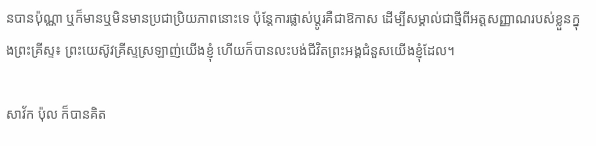នបានប៉ុណ្ណា ឬក៏មានឬមិនមានប្រជាប្រិយភាពនោះទេ ប៉ុន្តែការផ្លាស់ប្ដូរគឺជាឱកាស ដើម្បីសម្គាល់ជាថ្មីពីអត្តសញ្ញាណរបស់ខ្លួនក្នុងព្រះគ្រីស្ទ៖ ព្រះយេស៊ូវគ្រីស្ទស្រឡាញ់យើងខ្ញុំ ហើយក៏បានលះបង់ជីវិតព្រះអង្គជំនួសយើងខ្ញុំដែល។

សាវ័ក ប៉ុល ក៏បានគិត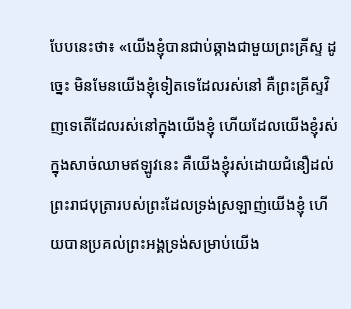បែបនេះថា៖ «យើងខ្ញុំបានជាប់ឆ្កាងជាមួយព្រះគ្រីស្ទ ដូច្នេះ មិនមែនយើងខ្ញុំទៀតទេដែលរស់នៅ គឺព្រះគ្រីស្ទវិញទេតើដែលរស់នៅក្នុងយើងខ្ញុំ ហើយដែលយើងខ្ញុំរស់ក្នុងសាច់ឈាមឥឡូវនេះ គឺយើងខ្ញុំរស់ដោយជំនឿដល់ព្រះរាជបុត្រារបស់ព្រះដែលទ្រង់ស្រឡាញ់យើងខ្ញុំ ហើយបានប្រគល់ព្រះអង្គទ្រង់សម្រាប់យើង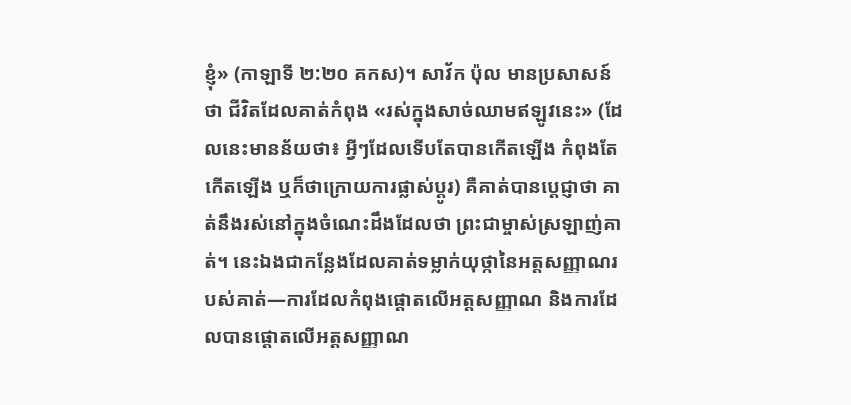ខ្ញុំ» (កាឡាទី ២:២០ គកស)។ សាវ័ក ប៉ុល មានប្រសាសន៍ថា ជីវិតដែលគាត់កំពុង «រស់ក្នុងសាច់ឈាមឥឡូវនេះ» (ដែលនេះមានន័យថា៖ អ្វីៗដែលទើបតែបានកើតឡើង កំពុងតែកើតឡើង ឬក៏ថាក្រោយការផ្លាស់ប្ដូរ) គឺគាត់បានប្ដេជ្ញាថា គាត់នឹងរស់នៅក្នុងចំណេះដឹងដែលថា ព្រះជាម្ចាស់ស្រឡាញ់គាត់។ នេះឯងជាកន្លែងដែលគាត់ទម្លាក់យុថ្កានៃអត្តសញ្ញាណរបស់គាត់—ការដែលកំពុងផ្ដោតលើអត្តសញ្ញាណ និងការដែលបានផ្ដោតលើអត្តសញ្ញាណ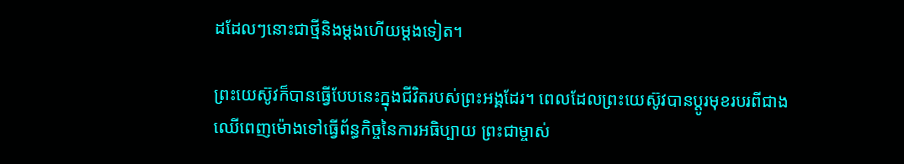ដដែលៗនោះជាថ្មីនិងម្ដងហើយម្ដងទៀត។

ព្រះយេស៊ូវក៏បានធ្វើបែបនេះក្នុងជីវិតរបស់ព្រះអង្គដែរ។ ពេលដែលព្រះយេស៊ូវបានប្ដូរមុខរបរពីជាងឈើពេញម៉ោងទៅធ្វើព័ន្ធកិច្ចនៃការអធិប្បាយ ព្រះជាម្ចាស់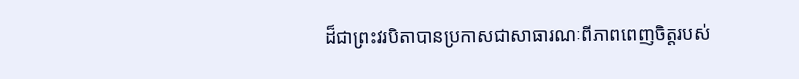ដ៏ជាព្រះវរបិតាបានប្រកាសជាសាធារណៈពីភាពពេញចិត្តរបស់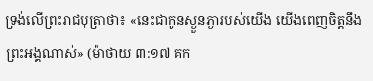ទ្រង់លើព្រះរាជបុត្រាថា៖ «នេះជាកូនស្ងួនភ្ងារបស់យើង យើងពេញចិត្តនឹងព្រះអង្គណាស់» (ម៉ាថាយ ៣:១៧ គក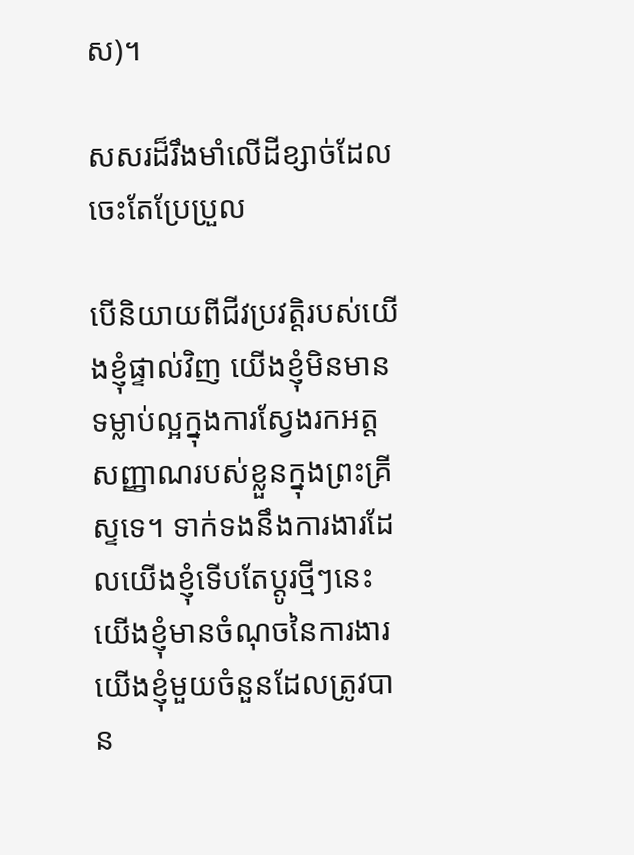ស)។

សសរដ៏រឹងមាំលើដីខ្សាច់ដែលចេះតែប្រែប្រួល

បើនិយាយពីជីវប្រវត្តិរបស់យើងខ្ញុំផ្ទាល់វិញ យើងខ្ញុំមិនមានទម្លាប់ល្អក្នុងការស្វែងរកអត្តសញ្ញាណរបស់ខ្លួនក្នុងព្រះគ្រីស្ទទេ។ ទាក់ទងនឹងការងារដែលយើងខ្ញុំទើបតែប្ដូរថ្មីៗនេះ យើងខ្ញុំមានចំណុចនៃការងារយើងខ្ញុំមួយចំនួនដែលត្រូវបាន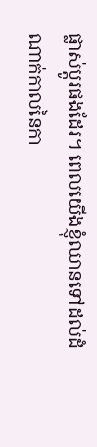ផ្លាស់ប្ដូរផងដែរ។ ពេលយើងខ្ញុំឈានទៅដល់ដំណាក់កាលនៃកា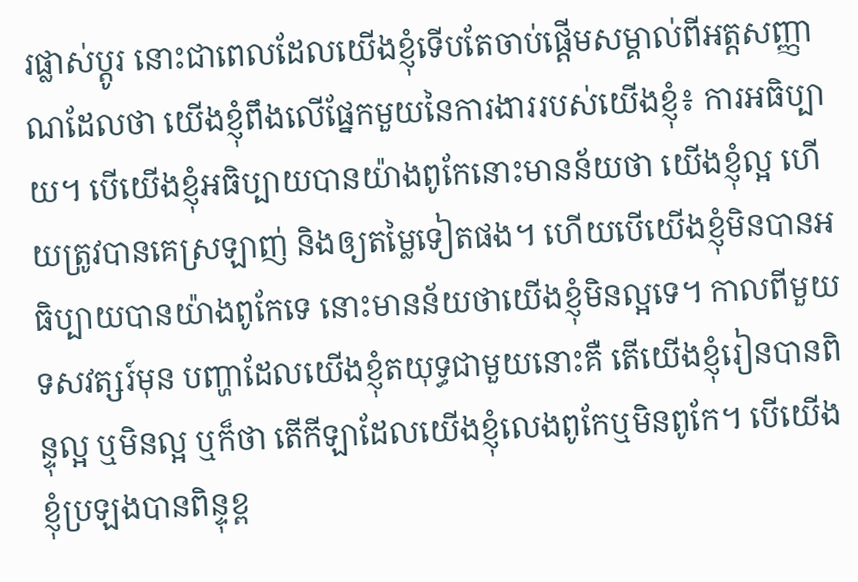រផ្លាស់ប្ដូរ នោះជាពេលដែលយើងខ្ញុំទើបតែចាប់ផ្ដើមសម្គាល់ពីអត្តសញ្ញាណដែលថា យើងខ្ញុំពឹងលើផ្នែកមួយនៃការងាររបស់យើងខ្ញុំ៖ ការអធិប្បាយ។ បើយើងខ្ញុំអធិប្បាយបានយ៉ាងពូកែនោះមានន័យថា យើងខ្ញុំល្អ ហើយត្រូវបានគេស្រឡាញ់ និងឲ្យតម្លៃទៀតផង។ ហើយបើយើងខ្ញុំមិនបានអធិប្បាយបានយ៉ាងពូកែទេ នោះមានន័យថាយើងខ្ញុំមិនល្អទេ។ កាលពីមួយទសវត្សរ៍មុន បញ្ហាដែលយើងខ្ញុំតយុទ្ធជាមួយនោះគឺ តើយើងខ្ញុំរៀនបានពិន្ទុល្អ ឬមិនល្អ ឬក៏ថា តើកីឡាដែលយើងខ្ញុំលេងពូកែឬមិនពូកែ។ បើយើងខ្ញុំប្រឡងបានពិន្ទុខ្ព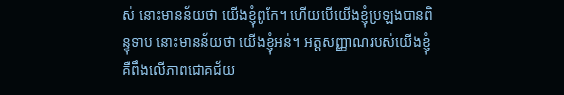ស់ នោះមានន័យថា យើងខ្ញុំពូកែ។ ហើយបើយើងខ្ញុំប្រឡងបានពិន្ទុទាប នោះមានន័យថា យើងខ្ញុំអន់។ អត្តសញ្ញាណរបស់យើងខ្ញុំ គឺពឹងលើភាពជោគជ័យ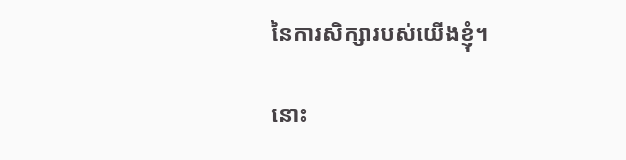នៃការសិក្សារបស់យើងខ្ញុំ។

នោះ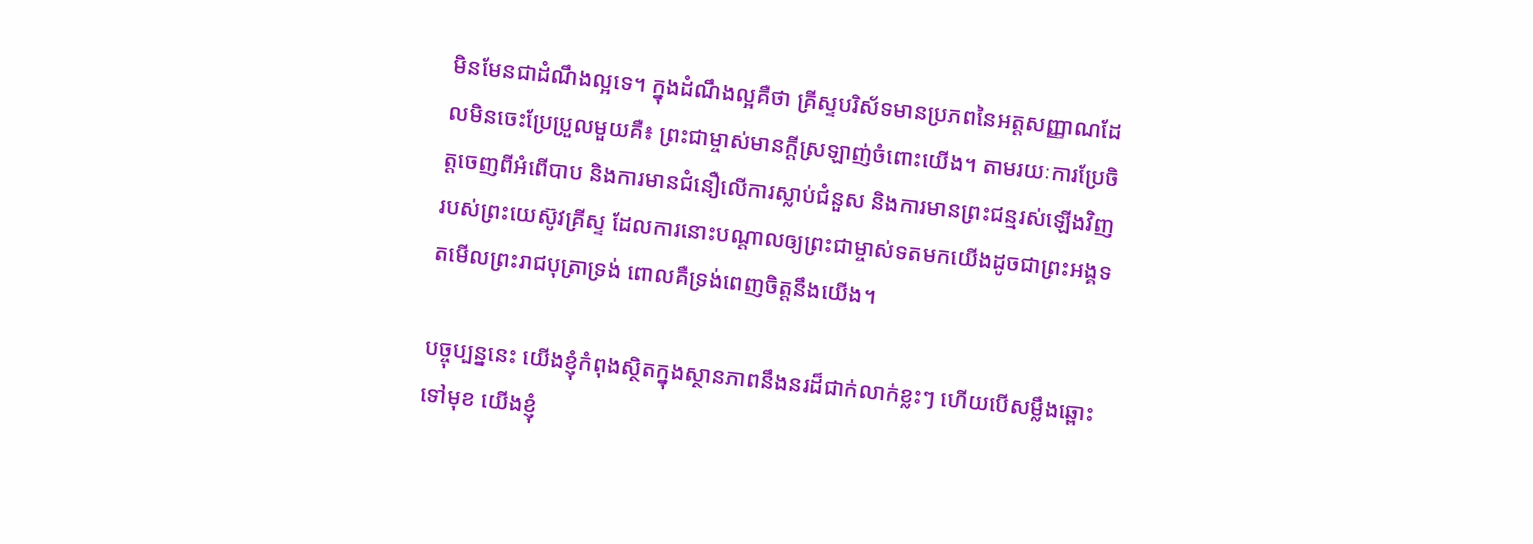មិនមែនជាដំណឹងល្អទេ។ ក្នុងដំណឹងល្អគឺថា គ្រីស្ទបរិស័ទមានប្រភពនៃអត្តសញ្ញាណដែលមិនចេះប្រែប្រួលមួយគឺ៖ ព្រះជាម្ចាស់មានក្ដីស្រឡាញ់ចំពោះយើង។ តាមរយៈការប្រែចិត្តចេញពីអំពើបាប និងការមានជំនឿលើការស្លាប់ជំនួស និងការមានព្រះជន្មរស់ឡើងវិញរបស់ព្រះយេស៊ូវគ្រីស្ទ ដែលការនោះបណ្ដាលឲ្យព្រះជាម្ចាស់ទតមកយើងដូចជាព្រះអង្គទតមើលព្រះរាជបុត្រាទ្រង់ ពោលគឺទ្រង់ពេញចិត្តនឹងយើង។

បច្ចុប្បន្ននេះ យើងខ្ញុំកំពុងស្ថិតក្នុងស្ថានភាពនឹងនរដ៏ជាក់លាក់ខ្លះៗ ហើយបើសម្លឹងឆ្ពោះទៅមុខ យើងខ្ញុំ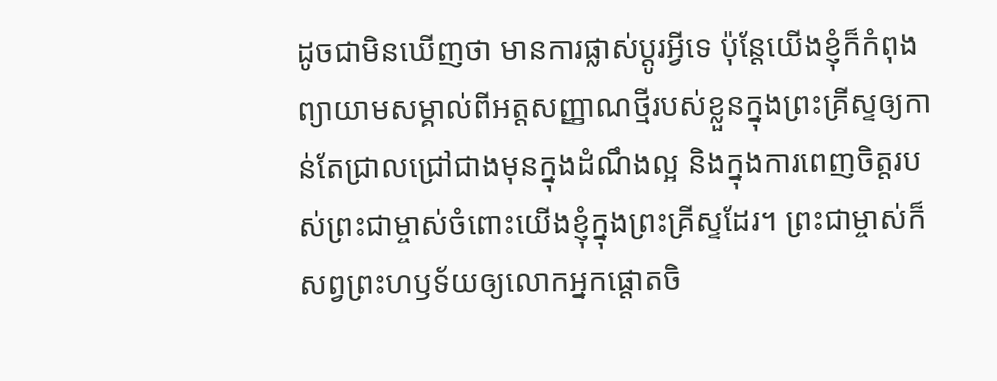ដូចជាមិនឃើញថា មានការផ្លាស់ប្ដូរអ្វីទេ ប៉ុន្តែយើងខ្ញុំក៏កំពុងព្យាយាមសម្គាល់ពីអត្តសញ្ញាណថ្មីរបស់ខ្លួនក្នុងព្រះគ្រីស្ទឲ្យកាន់តែជ្រាលជ្រៅជាងមុនក្នុងដំណឹងល្អ និងក្នុងការពេញចិត្តរបស់ព្រះជាម្ចាស់ចំពោះយើងខ្ញុំក្នុងព្រះគ្រីស្ទដែរ។ ព្រះជាម្ចាស់ក៏សព្វព្រះហឫទ័យឲ្យលោកអ្នកផ្ដោតចិ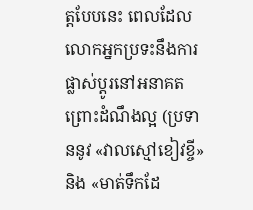ត្តបែបនេះ ពេលដែលលោកអ្នកប្រទះនឹងការផ្លាស់ប្ដូរនៅអនាគត ព្រោះដំណឹងល្អ (ប្រទាននូវ «វាលស្មៅខៀវខ្ចី» និង «មាត់ទឹកដែ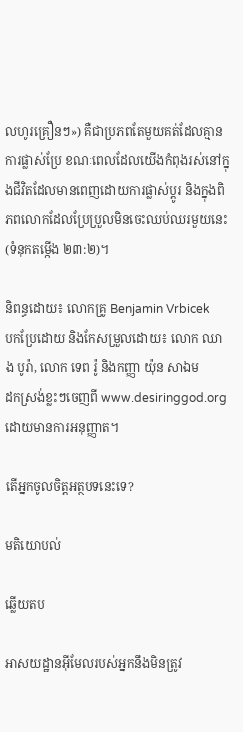លហូរគ្រឿនៗ») គឺជាប្រភពតែមួយគត់ដែលគ្មានការផ្លាស់ប្រែ ខណៈពេលដែលយើងកំពុងរស់នៅក្នុងជីវិតដែលមានពេញដោយការផ្លាស់ប្ដូរ និងក្នុងពិភពលោកដែលប្រែប្រួលមិនចេះឈប់ឈរមួយនេះ (ទំនុកតម្កើង ២៣:២)។

និពន្ធដោយ៖ លោកគ្រូ Benjamin Vrbicek
បកប្រែដោយ និងកែសម្រួលដោយ៖ លោក ឈាង បូរ៉ា, លោក ទេព រ៉ូ និងកញ្ញា យ៉ុន សាឯម
ដកស្រង់ខ្លះៗចេញពី www.desiringgod.org ដោយមានការអនុញ្ញាត។

តើអ្នកចូលចិត្តអត្ថបទនេះទេ?

មតិយោបល់

ឆ្លើយតប

អាសយដ្ឋានអ៊ីមែលរបស់អ្នកនឹងមិនត្រូវ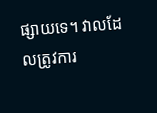ផ្សាយទេ។ វាលដែលត្រូវការ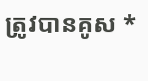ត្រូវបានគូស *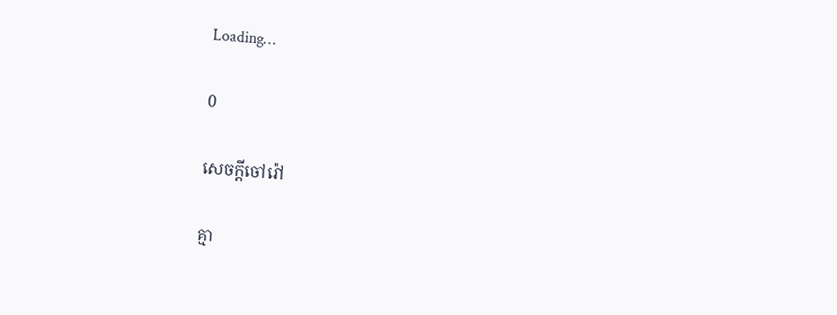Loading…

0

សេចក្ដីចៅរ៉ៅ

គ្មា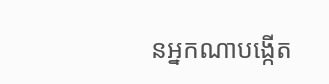នអ្នកណាបង្កើត